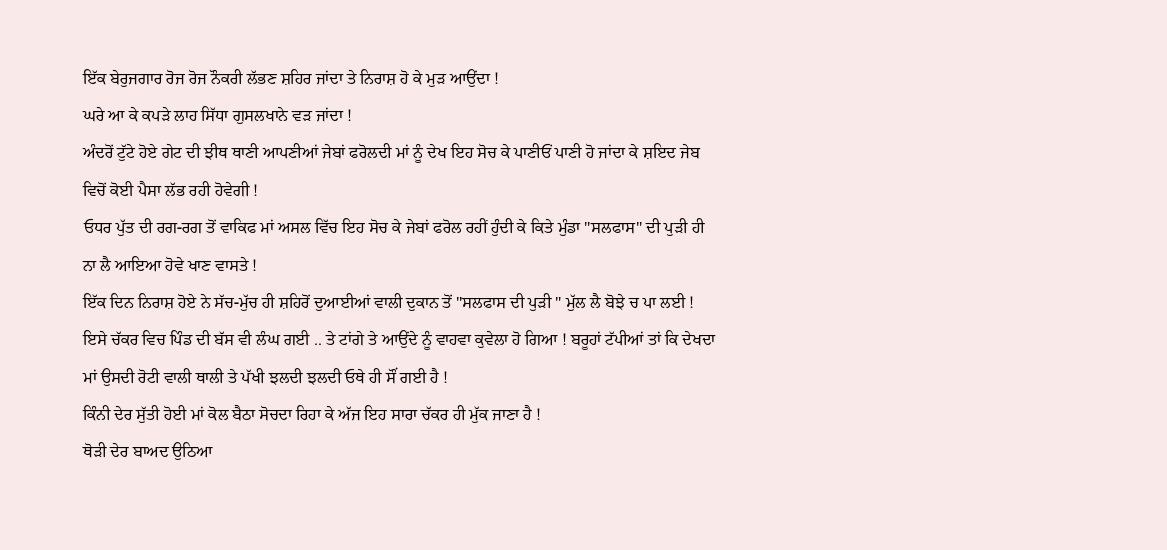ਇੱਕ ਬੇਰੁਜਗਾਰ ਰੋਜ ਰੋਜ ਨੌਕਰੀ ਲੱਭਣ ਸ਼ਹਿਰ ਜਾਂਦਾ ਤੇ ਨਿਰਾਸ਼ ਹੋ ਕੇ ਮੁੜ ਆਉਂਦਾ !
ਘਰੇ ਆ ਕੇ ਕਪੜੇ ਲਾਹ ਸਿੱਧਾ ਗੁਸਲਖਾਨੇ ਵੜ ਜਾਂਦਾ !
ਅੰਦਰੋਂ ਟੁੱਟੇ ਹੋਏ ਗੇਟ ਦੀ ਝੀਥ ਥਾਣੀ ਆਪਣੀਆਂ ਜੇਬਾਂ ਫਰੋਲਦੀ ਮਾਂ ਨੂੰ ਦੇਖ ਇਹ ਸੋਚ ਕੇ ਪਾਣੀਓਂ ਪਾਣੀ ਹੋ ਜਾਂਦਾ ਕੇ ਸ਼ਇਦ ਜੇਬ ਵਿਚੋਂ ਕੋਈ ਪੈਸਾ ਲੱਭ ਰਹੀ ਹੋਵੇਗੀ !
ਓਧਰ ਪੁੱਤ ਦੀ ਰਗ-ਰਗ ਤੋਂ ਵਾਕਿਫ ਮਾਂ ਅਸਲ ਵਿੱਚ ਇਹ ਸੋਚ ਕੇ ਜੇਬਾਂ ਫਰੋਲ ਰਹੀਂ ਹੁੰਦੀ ਕੇ ਕਿਤੇ ਮੁੰਡਾ "ਸਲਫਾਸ" ਦੀ ਪੁੜੀ ਹੀ ਨਾ ਲੈ ਆਇਆ ਹੋਵੇ ਖਾਣ ਵਾਸਤੇ !
ਇੱਕ ਦਿਨ ਨਿਰਾਸ਼ ਹੋਏ ਨੇ ਸੱਚ-ਮੁੱਚ ਹੀ ਸ਼ਹਿਰੋਂ ਦੁਆਈਆਂ ਵਾਲੀ ਦੁਕਾਨ ਤੋਂ "ਸਲਫਾਸ ਦੀ ਪੁੜੀ " ਮੁੱਲ ਲੈ ਬੋਝੇ ਚ ਪਾ ਲਈ !
ਇਸੇ ਚੱਕਰ ਵਿਚ ਪਿੰਡ ਦੀ ਬੱਸ ਵੀ ਲੰਘ ਗਈ .. ਤੇ ਟਾਂਗੇ ਤੇ ਆਉਂਦੇ ਨੂੰ ਵਾਹਵਾ ਕੁਵੇਲਾ ਹੋ ਗਿਆ ! ਬਰੂਹਾਂ ਟੱਪੀਆਂ ਤਾਂ ਕਿ ਦੇਖਦਾ ਮਾਂ ਉਸਦੀ ਰੋਟੀ ਵਾਲੀ ਥਾਲੀ ਤੇ ਪੱਖੀ ਝਲਦੀ ਝਲਦੀ ਓਥੇ ਹੀ ਸੌਂ ਗਈ ਹੈ !
ਕਿੰਨੀ ਦੇਰ ਸੁੱਤੀ ਹੋਈ ਮਾਂ ਕੋਲ ਬੈਠਾ ਸੋਚਦਾ ਰਿਹਾ ਕੇ ਅੱਜ ਇਹ ਸਾਰਾ ਚੱਕਰ ਹੀ ਮੁੱਕ ਜਾਣਾ ਹੈ !
ਥੋੜੀ ਦੇਰ ਬਾਅਦ ਉਠਿਆ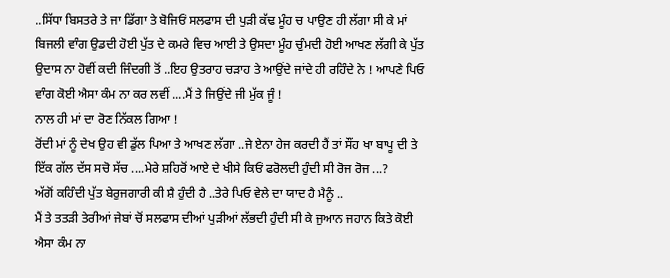..ਸਿੱਧਾ ਬਿਸਤਰੇ ਤੇ ਜਾ ਡਿੱਗਾ ਤੇ ਬੋਜਿਓਂ ਸਲਫਾਸ ਦੀ ਪੁੜੀ ਕੱਢ ਮੂੰਹ ਚ ਪਾਉਣ ਹੀ ਲੱਗਾ ਸੀ ਕੇ ਮਾਂ ਬਿਜਲੀ ਵਾੰਗ ਉਡਦੀ ਹੋਈ ਪੁੱਤ ਦੇ ਕਮਰੇ ਵਿਚ ਆਈ ਤੇ ਉਸਦਾ ਮੂੰਹ ਚੁੰਮਦੀ ਹੋਈ ਆਖਣ ਲੱਗੀ ਕੇ ਪੁੱਤ ਉਦਾਸ ਨਾ ਹੋਵੀਂ ਕਦੀ ਜਿੰਦਗੀ ਤੋਂ ..ਇਹ ਉਤਰਾਹ ਚੜਾਹ ਤੇ ਆਉਂਦੇ ਜਾਂਦੇ ਹੀ ਰਹਿੰਦੇ ਨੇ ! ਆਪਣੇ ਪਿਓ ਵਾੰਗ ਕੋਈ ਐਸਾ ਕੰਮ ਨਾ ਕਰ ਲਵੀਂ ....ਮੈਂ ਤੇ ਜਿਉਂਦੇ ਜੀ ਮੁੱਕ ਜੂੰ !
ਨਾਲ ਹੀ ਮਾਂ ਦਾ ਰੋਣ ਨਿੱਕਲ ਗਿਆ !
ਰੋਂਦੀ ਮਾਂ ਨੂੰ ਦੇਖ ਉਹ ਵੀ ਡੁੱਲ ਪਿਆ ਤੇ ਆਖਣ ਲੱਗਾ ..ਜੇ ਏਨਾ ਹੇਜ ਕਰਦੀ ਹੈਂ ਤਾਂ ਸੌਂਹ ਖਾ ਬਾਪੂ ਦੀ ਤੇ ਇੱਕ ਗੱਲ ਦੱਸ ਸਚੋ ਸੱਚ ....ਮੇਰੇ ਸ਼ਹਿਰੋਂ ਆਏ ਦੇ ਖੀਸੇ ਕਿਓਂ ਫਰੋਲਦੀ ਹੁੰਦੀ ਸੀ ਰੋਜ ਰੋਜ ...?
ਅੱਗੋਂ ਕਹਿੰਦੀ ਪੁੱਤ ਬੇਰੁਜਗਾਰੀ ਕੀ ਸ਼ੈ ਹੁੰਦੀ ਹੈ ..ਤੇਰੇ ਪਿਓ ਵੇਲੇ ਦਾ ਯਾਦ ਹੈ ਮੈਨੂੰ ..
ਮੈਂ ਤੇ ਤਤੜੀ ਤੇਰੀਆਂ ਜੇਬਾਂ ਚੋਂ ਸਲਫਾਸ ਦੀਆਂ ਪੁੜੀਆਂ ਲੱਭਦੀ ਹੁੰਦੀ ਸੀ ਕੇ ਜੁਆਨ ਜਹਾਨ ਕਿਤੇ ਕੋਈ ਐਸਾ ਕੰਮ ਨਾ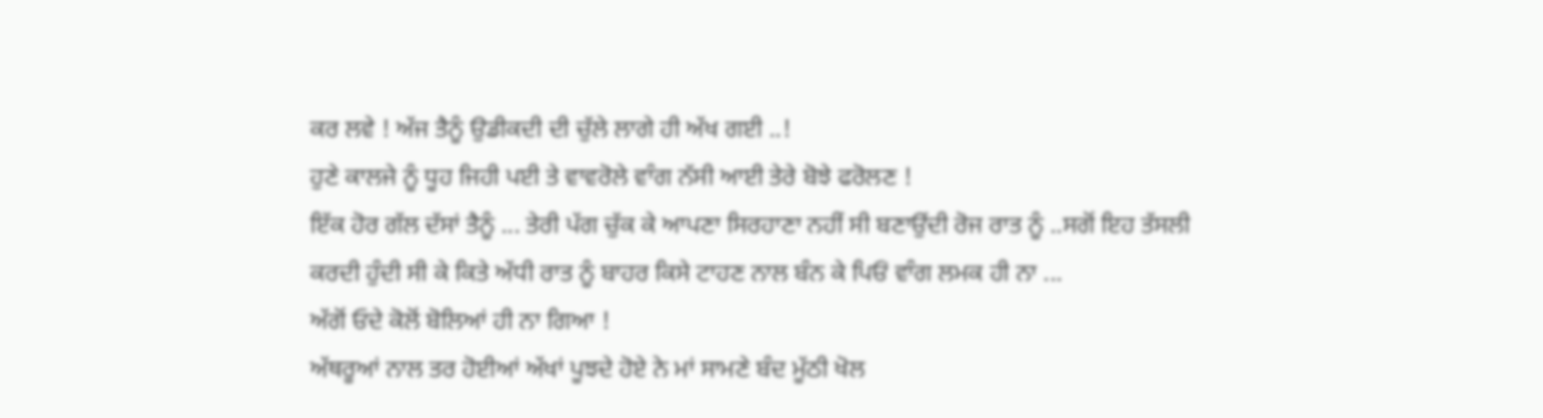ਕਰ ਲਵੇ ! ਅੱਜ ਤੈਨੂੰ ਉਡੀਕਦੀ ਦੀ ਚੁੱਲੇ ਲਾਗੇ ਹੀ ਅੱਖ ਗਈ ..!
ਹੁਣੇ ਕਾਲਜੇ ਨੂੰ ਧੂਹ ਜਿਹੀ ਪਈ ਤੇ ਵਾਵਰੋਲੇ ਵਾੰਗ ਨੱਸੀ ਆਈ ਤੇਰੇ ਬੋਝੇ ਫਰੋਲਣ !
ਇੱਕ ਹੋਰ ਗੱਲ ਦੱਸਾਂ ਤੈਨੂੰ ... ਤੇਰੀ ਪੱਗ ਚੁੱਕ ਕੇ ਆਪਣਾ ਸਿਰਹਾਣਾ ਨਹੀਂ ਸੀ ਬਣਾਉਂਦੀ ਰੋਜ ਰਾਤ ਨੂੰ ..ਸਗੋਂ ਇਹ ਤੱਸਲੀ ਕਰਦੀ ਹੁੰਦੀ ਸੀ ਕੇ ਕਿਤੇ ਅੱਧੀ ਰਾਤ ਨੂੰ ਬਾਹਰ ਕਿਸੇ ਟਾਹਣ ਨਾਲ ਬੰਨ ਕੇ ਪਿਓਂ ਵਾੰਗ ਲਮਕ ਹੀ ਨਾ ...
ਅੱਗੋਂ ਓਦੇ ਕੋਲੋਂ ਬੋਲਿਆਂ ਹੀ ਨਾ ਗਿਆ !
ਅੱਥਰੂਆਂ ਨਾਲ ਤਰ ਹੋਈਆਂ ਅੱਖਾਂ ਪੂਝਦੇ ਹੋਏ ਨੇ ਮਾਂ ਸਾਮਣੇ ਬੰਦ ਮੂੱਠੀ ਖੋਲ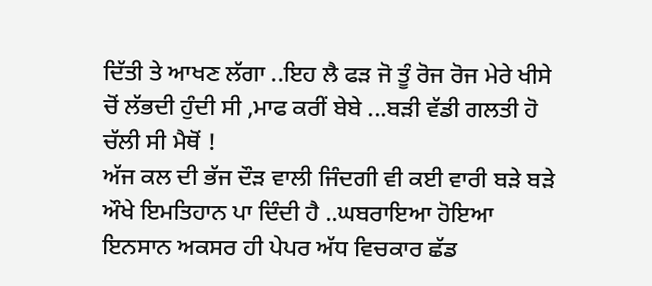ਦਿੱਤੀ ਤੇ ਆਖਣ ਲੱਗਾ ..ਇਹ ਲੈ ਫੜ ਜੋ ਤੂੰ ਰੋਜ ਰੋਜ ਮੇਰੇ ਖੀਸੇ ਚੋਂ ਲੱਭਦੀ ਹੁੰਦੀ ਸੀ ,ਮਾਫ ਕਰੀਂ ਬੇਬੇ ...ਬੜੀ ਵੱਡੀ ਗਲਤੀ ਹੋ ਚੱਲੀ ਸੀ ਮੈਥੋਂ !
ਅੱਜ ਕਲ ਦੀ ਭੱਜ ਦੌੜ ਵਾਲੀ ਜਿੰਦਗੀ ਵੀ ਕਈ ਵਾਰੀ ਬੜੇ ਬੜੇ ਔਖੇ ਇਮਤਿਹਾਨ ਪਾ ਦਿੰਦੀ ਹੈ ..ਘਬਰਾਇਆ ਹੋਇਆ ਇਨਸਾਨ ਅਕਸਰ ਹੀ ਪੇਪਰ ਅੱਧ ਵਿਚਕਾਰ ਛੱਡ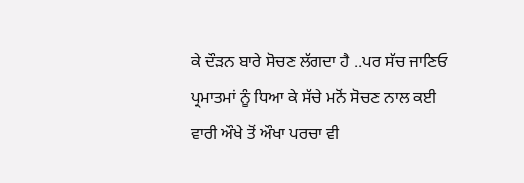ਕੇ ਦੌੜਨ ਬਾਰੇ ਸੋਚਣ ਲੱਗਦਾ ਹੈ ..ਪਰ ਸੱਚ ਜਾਣਿਓ ਪ੍ਰਮਾਤਮਾਂ ਨੂੰ ਧਿਆ ਕੇ ਸੱਚੇ ਮਨੋਂ ਸੋਚਣ ਨਾਲ ਕਈ ਵਾਰੀ ਔਖੇ ਤੋਂ ਔਖਾ ਪਰਚਾ ਵੀ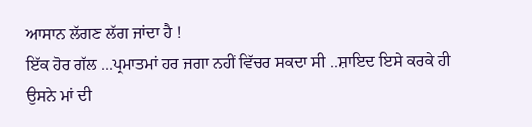ਆਸਾਨ ਲੱਗਣ ਲੱਗ ਜਾਂਦਾ ਹੈ !
ਇੱਕ ਹੋਰ ਗੱਲ ...ਪ੍ਰਮਾਤਮਾਂ ਹਰ ਜਗਾ ਨਹੀਂ ਵਿੱਚਰ ਸਕਦਾ ਸੀ ..ਸ਼ਾਇਦ ਇਸੇ ਕਰਕੇ ਹੀ ਉਸਨੇ ਮਾਂ ਦੀ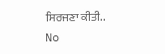ਸਿਰਜਣਾ ਕੀਤੀ..
No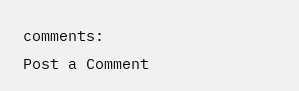comments:
Post a Comment